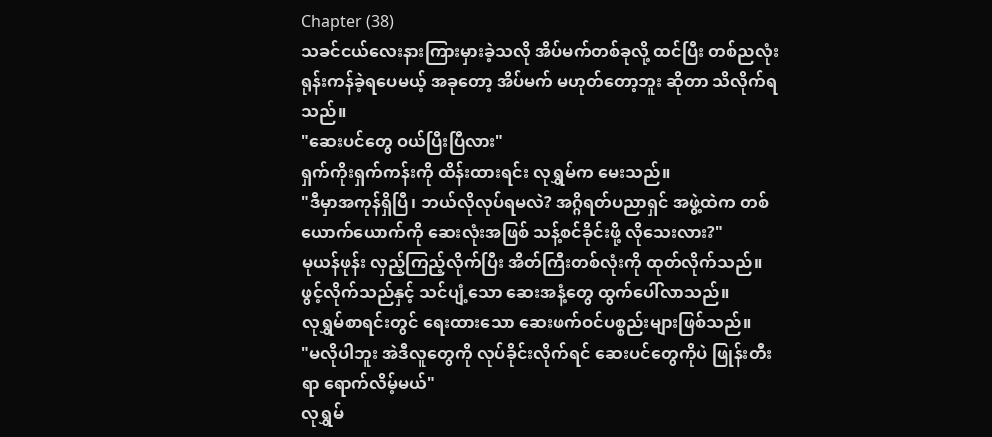Chapter (38)
သခင်ငယ်လေးနားကြားမှားခဲ့သလို အိပ်မက်တစ်ခုလို့ ထင်ပြီး တစ်ညလုံး ရုန်းကန်ခဲ့ရပေမယ့် အခုတော့ အိပ်မက် မဟုတ်တော့ဘူး ဆိုတာ သိလိုက်ရသည်။
"ဆေးပင်တွေ ဝယ်ပြီးပြီလား"
ရှက်ကိုးရှက်ကန်းကို ထိန်းထားရင်း လုရွှမ်က မေးသည်။
"ဒီမှာအကုန်ရှိပြီ၊ ဘယ်လိုလုပ်ရမလဲ? အဂ္ဂိရတ်ပညာရှင် အဖွဲ့ထဲက တစ်ယောက်ယောက်ကို ဆေးလုံးအဖြစ် သန့်စင်ခိုင်းဖို့ လိုသေးလား?"
မုယန်ဖုန်း လှည့်ကြည့်လိုက်ပြီး အိတ်ကြီးတစ်လုံးကို ထုတ်လိုက်သည်။ ဖွင့်လိုက်သည်နှင့် သင်ပျံ့သော ဆေးအနံ့တွေ ထွက်ပေါ်လာသည်။
လုရွှမ်စာရင်းတွင် ရေးထားသော ဆေးဖက်ဝင်ပစ္စည်းများဖြစ်သည်။
"မလိုပါဘူး အဲဒီလူတွေကို လုပ်ခိုင်းလိုက်ရင် ဆေးပင်တွေကိုပဲ ဖြုန်းတီးရာ ရောက်လိမ့်မယ်"
လုရွှမ်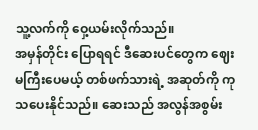သူ့လက်ကို ဝှေ့ယမ်းလိုက်သည်။
အမှန်တိုင်း ပြောရရင် ဒီဆေးပင်တွေက ဈေးမကြီးပေမယ့် တစ်ဖက်သားရဲ့ အဆုတ်ကို ကုသပေးနိုင်သည်။ ဆေးသည် အလွန်အစွမ်း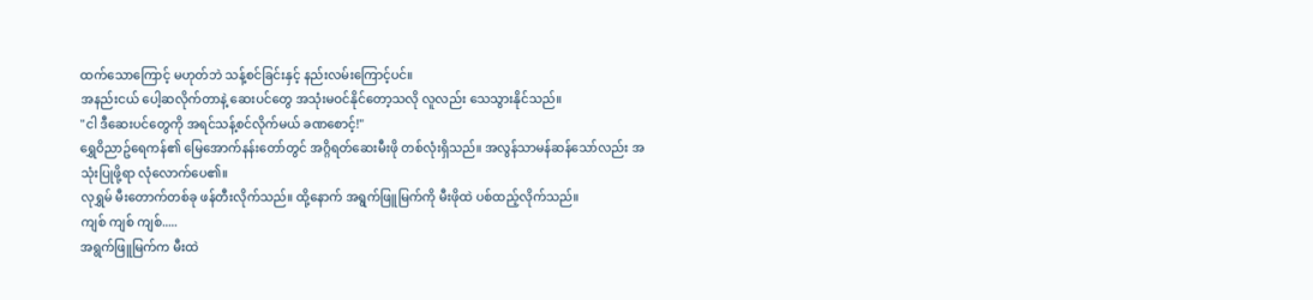ထက်သောကြောင့် မဟုတ်ဘဲ သန့်စင်ခြင်းနှင့် နည်းလမ်းကြောင့်ပင်။
အနည်းငယ် ပေါ့ဆလိုက်တာနဲ့ ဆေးပင်တွေ အသုံးမဝင်နိုင်တော့သလို လူလည်း သေသွားနိုင်သည်။
"ငါ ဒီဆေးပင်တွေကို အရင်သန့်စင်လိုက်မယ် ခဏစောင့်!"
ရွှေဝိညာဥ်ရေကန်၏ မြေအောက်နန်းတော်တွင် အဂ္ဂိရတ်ဆေးမီးဖို တစ်လုံးရှိသည်။ အလွန်သာမန်ဆန်သော်လည်း အသုံးပြုဖို့ရာ လုံလောက်ပေ၏။
လုရွှမ် မီးတောက်တစ်ခု ဖန်တီးလိုက်သည်။ ထို့နောက် အရွက်ဖြူမြက်ကို မီးဖိုထဲ ပစ်ထည့်လိုက်သည်။
ကျစ် ကျစ် ကျစ်.....
အရွက်ဖြူမြက်က မီးထဲ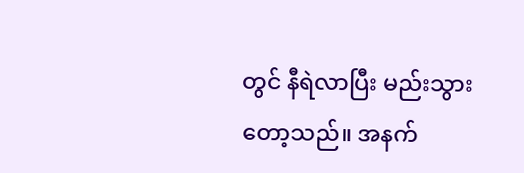တွင် နီရဲလာပြီး မည်းသွားတော့သည်။ အနက်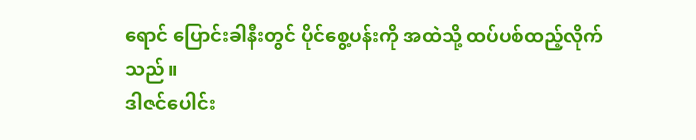ရောင် ပြောင်းခါနီးတွင် ပိုင်စွေ့ပန်းကို အထဲသို့ ထပ်ပစ်ထည့်လိုက်သည်။
ဒါဇင်ပေါင်း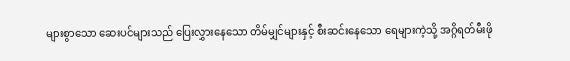များစွာသော ဆေးပင်များသည် ပြေးလွှားနေသော တိမ်မျှင်များနှင့် စီးဆင်းနေသော ရေများကဲ့သို့ အဂ္ဂိရတ်မီးဖို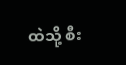ထဲသို့ စီး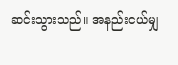ဆင်းသွားသည်။ အနည်းငယ်မျှ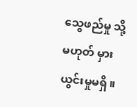သွေဖည်မှု သို့မဟုတ် မှားယွင်းမှုမရှိ။